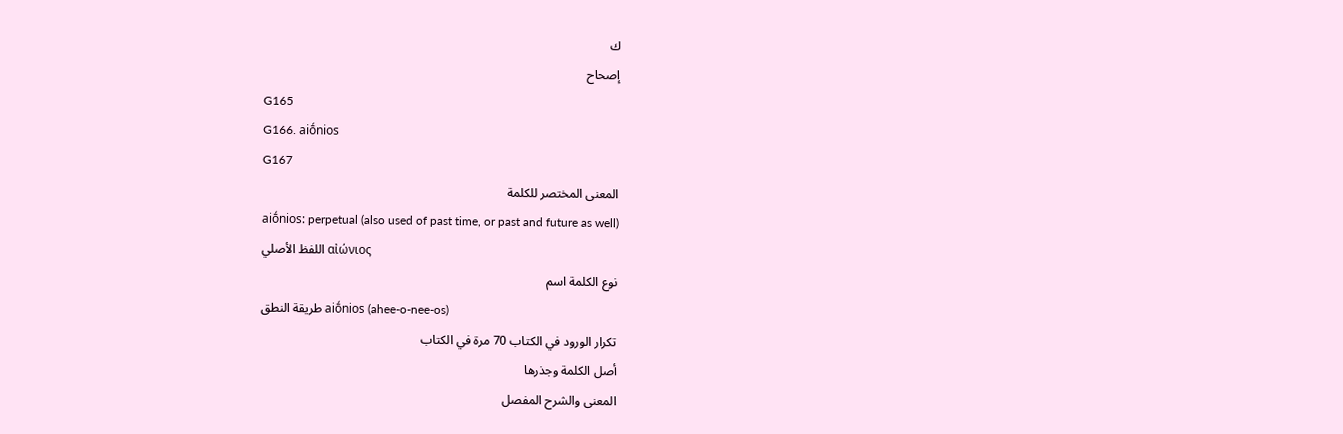ك
إصحاح
G165
G166. aiṓnios
G167
المعنى المختصر للكلمة
aiṓnios: perpetual (also used of past time, or past and future as well)
اللفظ الأصلي αἰώνιος
نوع الكلمة اسم
طريقة النطق aiṓnios (ahee-o-nee-os)
تكرار الورود في الكتاب 70 مرة في الكتاب
أصل الكلمة وجذرها
المعنى والشرح المفصل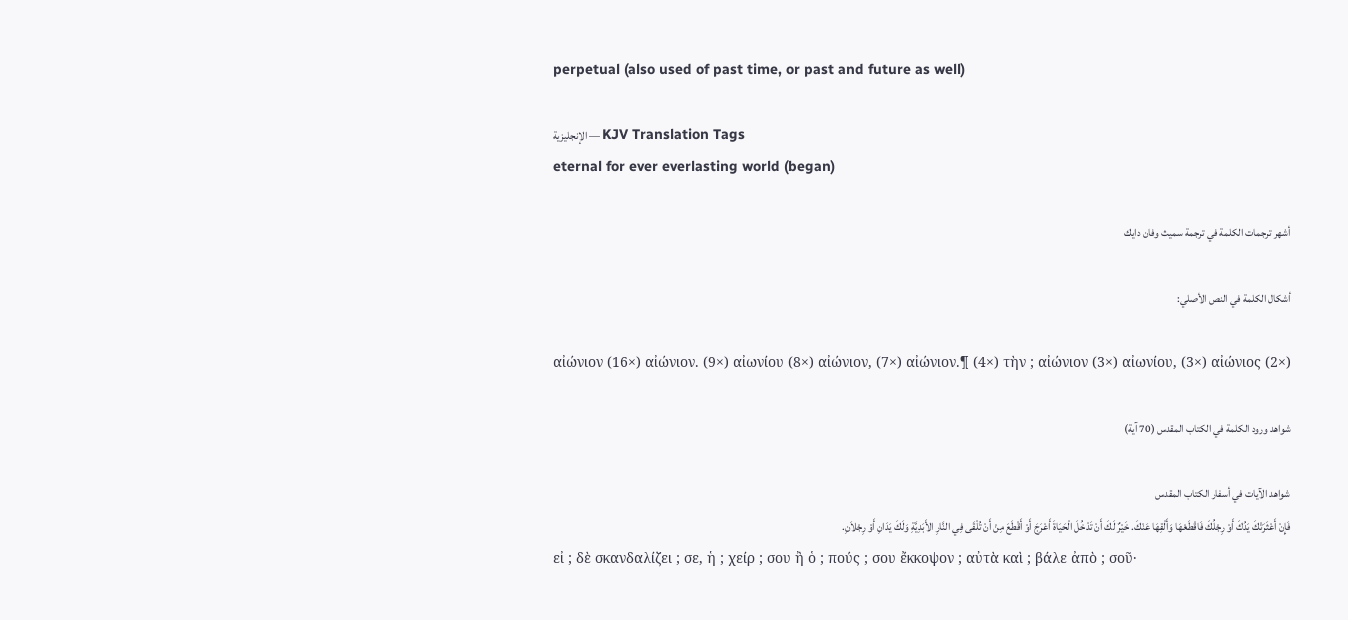perpetual (also used of past time, or past and future as well)

الإنجليزية — KJV Translation Tags
eternal for ever everlasting world (began)

أشهر ترجمات الكلمة في ترجمة سميث وفان دايك

أشكال الكلمة في النص الأصلي:

αἰώνιον (16×) αἰώνιον. (9×) αἰωνίου (8×) αἰώνιον, (7×) αἰώνιον.¶ (4×) τὴν ; αἰώνιον (3×) αἰωνίου, (3×) αἰώνιος (2×)

شواهد ورود الكلمة في الكتاب المقدس (70 آية)

شواهد الآيات في أسفار الكتاب المقدس
فَإِنْ أَعْثَرَتْكَ يَدُكَ أَوْ رِجْلُكَ فَاقْطَعْهَا وَأَلْقِهَا عَنْكَ. خَيْرٌ لَكَ أَنْ تَدْخُلَ الْحَيَاةَ أَعْرَجَ أَوْ أَقْطَعَ مِنْ أَنْ تُلْقَى فِي النَّارِ الأَبَدِيَّةِ وَلَكَ يَدَانِ أَوْ رِجْلاَنِ.
εἰ ; δὲ σκανδαλίζει ; σε, ἡ ; χείρ ; σου ἢ ὁ ; πούς ; σου ἔκκοψον ; αὐτὰ καὶ ; βάλε ἀπὸ ; σοῦ·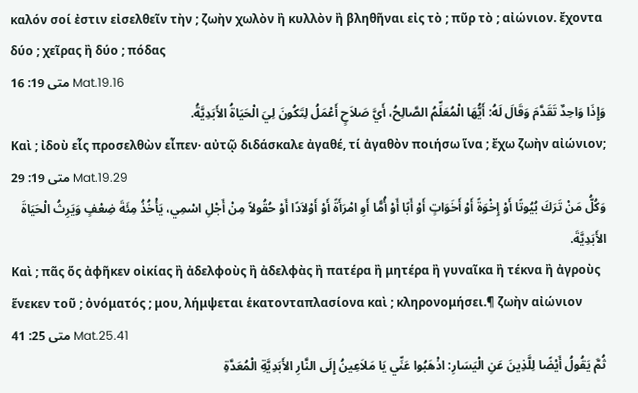καλόν σοί ἐστιν εἰσελθεῖν τὴν ; ζωὴν χωλὸν ἢ κυλλὸν ἢ βληθῆναι εἰς τὸ ; πῦρ τὸ ; αἰώνιον. ἔχοντα δύο ; χεῖρας ἢ δύο ; πόδας
متى 19: 16 Mat.19.16
وَإِذَا وَاحِدٌ تَقَدَّمَ وَقَالَ لَهُ: أَيُّهَا الْمُعَلِّمُ الصَّالِحُ، أَيَّ صَلاَحٍ أَعْمَلُ لِتَكُونَ لِيَ الْحَيَاةُ الأَبَدِيَّةُ.
Καὶ ; ἰδοὺ εἷς προσελθὼν εἶπεν· αὐτῷ διδάσκαλε ἀγαθέ, τί ἀγαθὸν ποιήσω ἵνα ; ἔχω ζωὴν αἰώνιον;
متى 19: 29 Mat.19.29
وَكُلُّ مَنْ تَرَكَ بُيُوتًا أَوْ إِخْوَةً أَوْ أَخَوَاتٍ أَوْ أَبًا أَوْ أُمًّا أَوِ امْرَأَةً أَوْ أَوْلاَدًا أَوْ حُقُولاً مِنْ أَجْلِ اسْمِي، يَأْخُذُ مِئَةَ ضِعْفٍ وَيَرِثُ الْحَيَاةَ الأَبَدِيَّةَ.
Καὶ ; πᾶς ὅς ἀφῆκεν οἰκίας ἢ ἀδελφοὺς ἢ ἀδελφὰς ἢ πατέρα ἢ μητέρα ἢ γυναῖκα ἢ τέκνα ἢ ἀγροὺς ἕνεκεν τοῦ ; ὀνόματός ; μου, λήμψεται ἑκατονταπλασίονα καὶ ; κληρονομήσει.¶ ζωὴν αἰώνιον
متى 25: 41 Mat.25.41
ثُمَّ يَقُولُ أَيْضًا لِلَّذِينَ عَنِ الْيَسَارِ: اذْهَبُوا عَنِّي يَا مَلاَعِينُ إِلَى النَّارِ الأَبَدِيَّةِ الْمُعَدَّةِ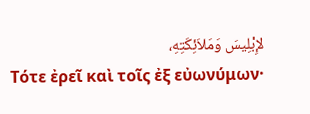لإِبْلِيسَ وَمَلاَئِكَتِهِ،
Τότε ἐρεῖ καὶ τοῖς ἐξ εὐωνύμων·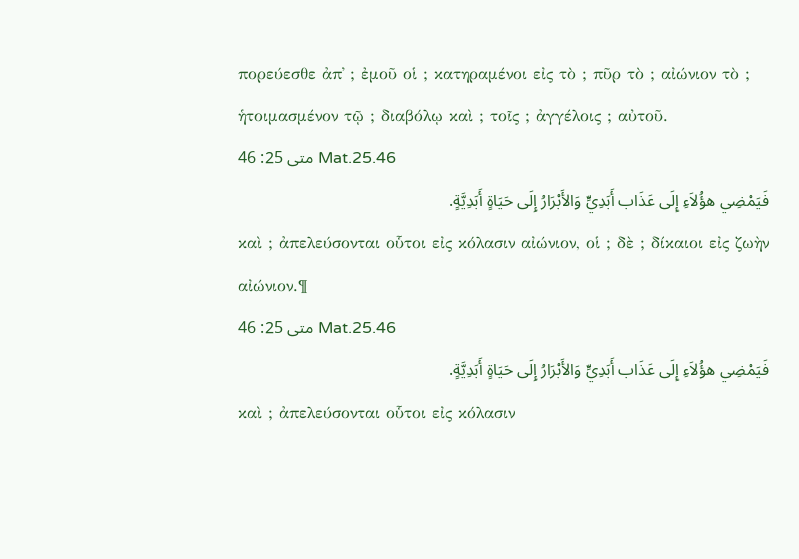πορεύεσθε ἀπ᾽ ; ἐμοῦ οἱ ; κατηραμένοι εἰς τὸ ; πῦρ τὸ ; αἰώνιον τὸ ; ἡτοιμασμένον τῷ ; διαβόλῳ καὶ ; τοῖς ; ἀγγέλοις ; αὐτοῦ.
متى 25: 46 Mat.25.46
فَيَمْضِي هؤُلاَءِ إِلَى عَذَاب أَبَدِيٍّ وَالأَبْرَارُ إِلَى حَيَاةٍ أَبَدِيَّةٍ.
καὶ ; ἀπελεύσονται οὗτοι εἰς κόλασιν αἰώνιον, οἱ ; δὲ ; δίκαιοι εἰς ζωὴν αἰώνιον.¶
متى 25: 46 Mat.25.46
فَيَمْضِي هؤُلاَءِ إِلَى عَذَاب أَبَدِيٍّ وَالأَبْرَارُ إِلَى حَيَاةٍ أَبَدِيَّةٍ.
καὶ ; ἀπελεύσονται οὗτοι εἰς κόλασιν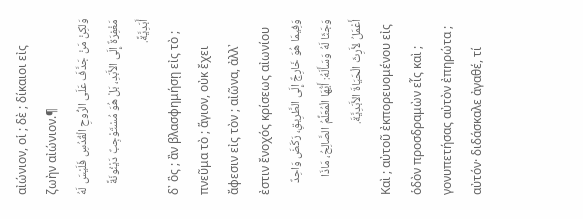αἰώνιον, οἱ ; δὲ ; δίκαιοι εἰς ζωὴν αἰώνιον.¶
وَلكِنْ مَنْ جَدَّفَ عَلَى الرُّوحِ الْقُدُسِ فَلَيْسَ لَهُ مَغْفِرَةٌ إِلَى الأَبَدِ، بَلْ هُوَ مُسْتَوْجِبٌ دَيْنُونَةً أَبَدِيَّةً.
δ᾽ ὃς ; ἂν βλασφημήσῃ εἰς τὸ ; πνεῦμα τὸ ; ἅγιον, οὐκ ἔχει ἄφεσιν εἰς τὸν ; αἰῶνα, ἀλλ᾽ ἐστιν ἔνοχός κρίσεως αἰωνίου
وَفِيمَا هُوَ خَارِجٌ إِلَى الطَّرِيقِ، رَكَضَ وَاحِدٌ وَجَثَا لَهُ وَسَأَلَهُ: أَيُّهَا الْمُعَلِّمُ الصَّالِحُ، مَاذَا أَعْمَلُ لأَرِثَ الْحَيَاةَ الأَبَدِيَّةَ.
Καὶ ; αὐτοῦ ἐκπορευομένου εἰς ὁδὸν προσδραμὼν εἷς καὶ ; γονυπετήσας αὐτὸν ἐπηρώτα ; αὐτόν· διδάσκαλε ἀγαθέ, τί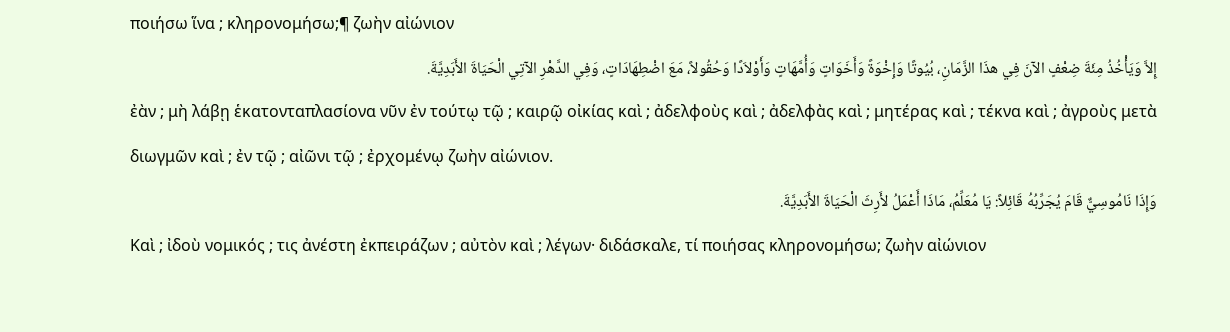ποιήσω ἵνα ; κληρονομήσω;¶ ζωὴν αἰώνιον
إِلاَّ وَيَأْخُذُ مِئَةَ ضِعْفٍ الآنَ فِي هذَا الزَّمَانِ، بُيُوتًا وَإِخْوَةً وَأَخَوَاتٍ وَأُمَّهَاتٍ وَأَوْلاَدًا وَحُقُولاً، مَعَ اضْطِهَادَاتٍ، وَفِي الدَّهْرِ الآتِي الْحَيَاةَ الأَبَدِيَّةَ.
ἐὰν ; μὴ λάβῃ ἑκατονταπλασίονα νῦν ἐν τούτῳ τῷ ; καιρῷ οἰκίας καὶ ; ἀδελφοὺς καὶ ; ἀδελφὰς καὶ ; μητέρας καὶ ; τέκνα καὶ ; ἀγροὺς μετὰ διωγμῶν καὶ ; ἐν τῷ ; αἰῶνι τῷ ; ἐρχομένῳ ζωὴν αἰώνιον.
وَإِذَا نَامُوسِيٌّ قَامَ يُجَرِّبُهُ قَائِلاً: يَا مُعَلِّمُ، مَاذَا أَعْمَلُ لأَرِثَ الْحَيَاةَ الأَبَدِيَّةَ.
Καὶ ; ἰδοὺ νομικός ; τις ἀνέστη ἐκπειράζων ; αὐτὸν καὶ ; λέγων· διδάσκαλε, τί ποιήσας κληρονομήσω; ζωὴν αἰώνιον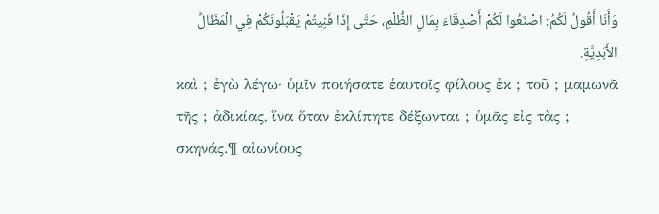وَأَنَا أَقُولُ لَكُمُ: اصْنَعُوا لَكُمْ أَصْدِقَاءَ بِمَالِ الظُّلْمِ، حَتَّى إِذَا فَنِيتُمْ يَقْبَلُونَكُمْ فِي الْمَظَالِّ الأَبَدِيَّةِ.
καὶ ; ἐγὼ λέγω· ὑμῖν ποιήσατε ἑαυτοῖς φίλους ἐκ ; τοῦ ; μαμωνᾶ τῆς ; ἀδικίας, ἵνα ὅταν ἐκλίπητε δέξωνται ; ὑμᾶς εἰς τὰς ; σκηνάς.¶ αἰωνίους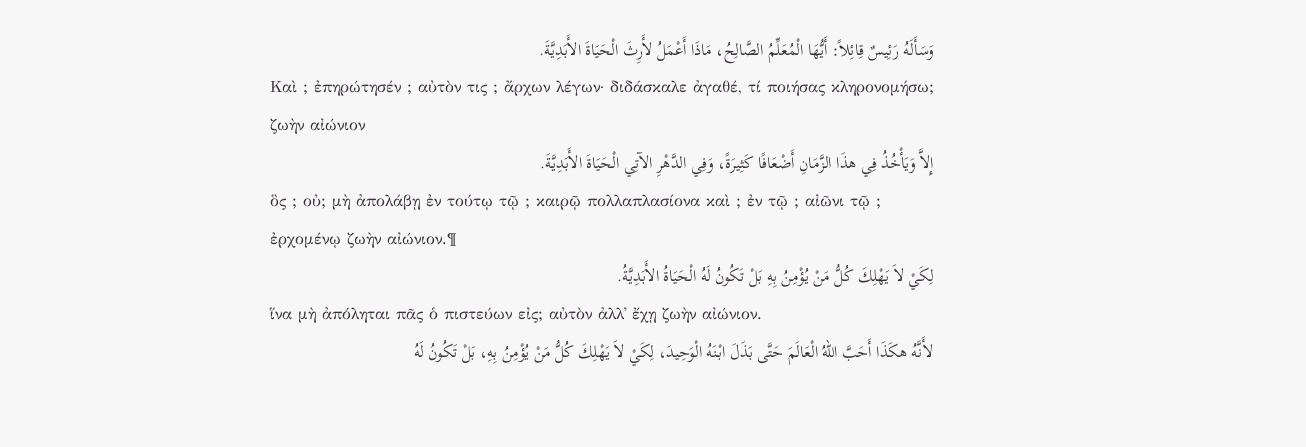وَسَأَلَهُ رَئِيسٌ قِائِلاً: أَيُّهَا الْمُعَلِّمُ الصَّالِحُ، مَاذَا أَعْمَلُ لأَرِثَ الْحَيَاةَ الأَبَدِيَّةَ.
Καὶ ; ἐπηρώτησέν ; αὐτὸν τις ; ἄρχων λέγων· διδάσκαλε ἀγαθέ, τί ποιήσας κληρονομήσω; ζωὴν αἰώνιον
إِلاَّ وَيَأْخُذُ فِي هذَا الزَّمَانِ أَضْعَافًا كَثِيرَةً، وَفِي الدَّهْرِ الآتِي الْحَيَاةَ الأَبَدِيَّةَ.
ὃς ; οὐ; μὴ ἀπολάβῃ ἐν τούτῳ τῷ ; καιρῷ πολλαπλασίονα καὶ ; ἐν τῷ ; αἰῶνι τῷ ; ἐρχομένῳ ζωὴν αἰώνιον.¶
لِكَيْ لاَ يَهْلِكَ كُلُّ مَنْ يُؤْمِنُ بِهِ بَلْ تَكُونُ لَهُ الْحَيَاةُ الأَبَدِيَّةُ.
ἵνα μὴ ἀπόληται πᾶς ὁ πιστεύων εἰς; αὐτὸν ἀλλ᾽ ἔχῃ ζωὴν αἰώνιον.
لأَنَّهُ هكَذَا أَحَبَّ اللهُ الْعَالَمَ حَتَّى بَذَلَ ابْنَهُ الْوَحِيدَ، لِكَيْ لاَ يَهْلِكَ كُلُّ مَنْ يُؤْمِنُ بِهِ، بَلْ تَكُونُ لَهُ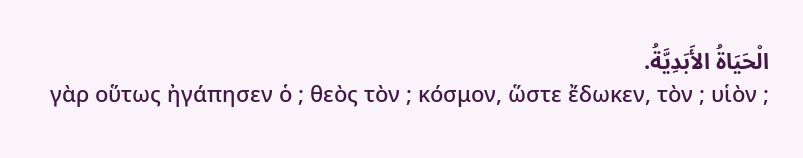الْحَيَاةُ الأَبَدِيَّةُ.
γὰρ οὕτως ἠγάπησεν ὁ ; θεὸς τὸν ; κόσμον, ὥστε ἔδωκεν, τὸν ; υἱὸν ;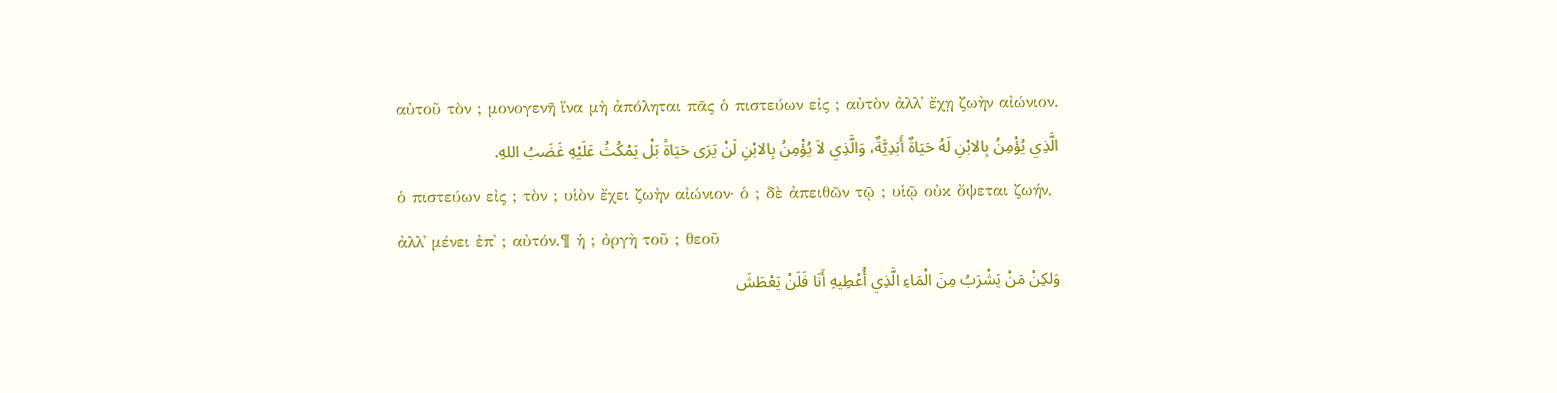αὐτοῦ τὸν ; μονογενῆ ἵνα μὴ ἀπόληται πᾶς ὁ πιστεύων εἰς ; αὐτὸν ἀλλ᾽ ἔχῃ ζωὴν αἰώνιον.
الَّذِي يُؤْمِنُ بِالابْنِ لَهُ حَيَاةٌ أَبَدِيَّةٌ، وَالَّذِي لاَ يُؤْمِنُ بِالابْنِ لَنْ يَرَى حَيَاةً بَلْ يَمْكُثُ عَلَيْهِ غَضَبُ اللهِ.
ὁ πιστεύων εἰς ; τὸν ; υἱὸν ἔχει ζωὴν αἰώνιον· ὁ ; δὲ ἀπειθῶν τῷ ; υἱῷ οὐκ ὄψεται ζωήν, ἀλλ᾽ μένει ἐπ᾽ ; αὐτόν.¶ ἡ ; ὀργὴ τοῦ ; θεοῦ
وَلكِنْ مَنْ يَشْرَبُ مِنَ الْمَاءِ الَّذِي أُعْطِيهِ أَنَا فَلَنْ يَعْطَشَ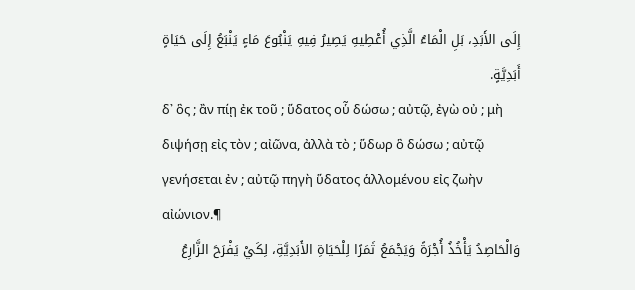إِلَى الأَبَدِ، بَلِ الْمَاءُ الَّذِي أُعْطِيهِ يَصِيرُ فِيهِ يَنْبُوعَ مَاءٍ يَنْبَعُ إِلَى حَيَاةٍ أَبَدِيَّةٍ.
δ᾽ ὃς ; ἂν πίῃ ἐκ τοῦ ; ὕδατος οὗ δώσω ; αὐτῷ, ἐγὼ οὐ ; μὴ διψήσῃ εἰς τὸν ; αἰῶνα, ἀλλὰ τὸ ; ὕδωρ ὃ δώσω ; αὐτῷ γενήσεται ἐν ; αὐτῷ πηγὴ ὕδατος ἁλλομένου εἰς ζωὴν αἰώνιον.¶
وَالْحَاصِدُ يَأْخُذُ أُجْرَةً وَيَجْمَعُ ثَمَرًا لِلْحَيَاةِ الأَبَدِيَّةِ، لِكَيْ يَفْرَحَ الزَّارِعُ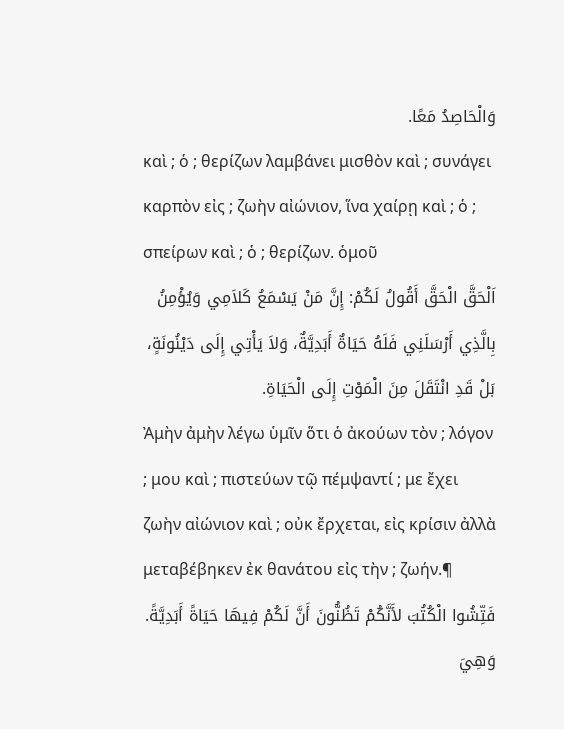وَالْحَاصِدُ مَعًا.
καὶ ; ὁ ; θερίζων λαμβάνει μισθὸν καὶ ; συνάγει καρπὸν εἰς ; ζωὴν αἰώνιον, ἵνα χαίρῃ καὶ ; ὁ ; σπείρων καὶ ; ὁ ; θερίζων. ὁμοῦ
اَلْحَقَّ الْحَقَّ أَقُولُ لَكُمْ: إِنَّ مَنْ يَسْمَعُ كَلاَمِي وَيُؤْمِنُ بِالَّذِي أَرْسَلَنِي فَلَهُ حَيَاةٌ أَبَدِيَّةٌ، وَلاَ يَأْتِي إِلَى دَيْنُونَةٍ، بَلْ قَدِ انْتَقَلَ مِنَ الْمَوْتِ إِلَى الْحَيَاةِ.
Ἀμὴν ἀμὴν λέγω ὑμῖν ὅτι ὁ ἀκούων τὸν ; λόγον ; μου καὶ ; πιστεύων τῷ πέμψαντί ; με ἔχει ζωὴν αἰώνιον καὶ ; οὐκ ἔρχεται, εἰς κρίσιν ἀλλὰ μεταβέβηκεν ἐκ θανάτου εἰς τὴν ; ζωήν.¶
فَتِّشُوا الْكُتُبَ لأَنَّكُمْ تَظُنُّونَ أَنَّ لَكُمْ فِيهَا حَيَاةً أَبَدِيَّةً. وَهِيَ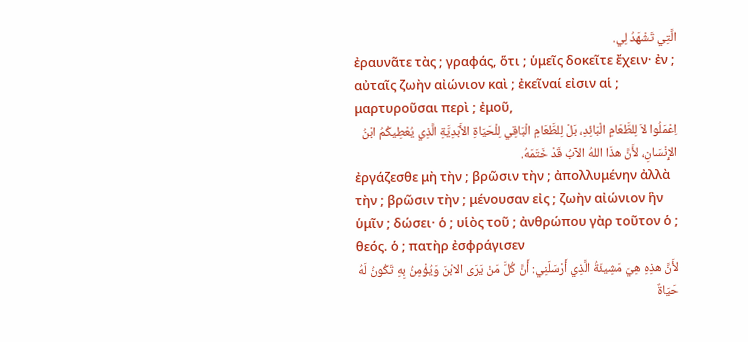الَّتِي تَشْهَدُ لِي.
ἐραυνᾶτε τὰς ; γραφάς, ὅτι ; ὑμεῖς δοκεῖτε ἔχειν· ἐν ; αὐταῖς ζωὴν αἰώνιον καὶ ; ἐκεῖναί εἰσιν αἱ ; μαρτυροῦσαι περὶ ; ἐμοῦ,
اِعْمَلُوا لاَ لِلطَّعَامِ الْبَائِدِ، بَلْ لِلطَّعَامِ الْبَاقِي لِلْحَيَاةِ الأَبَدِيَّةِ الَّذِي يُعْطِيكُمُ ابْنُ الإِنْسَانِ، لأَنَّ هذَا اللهُ الآبُ قَدْ خَتَمَهُ.
ἐργάζεσθε μὴ τὴν ; βρῶσιν τὴν ; ἀπολλυμένην ἀλλὰ τὴν ; βρῶσιν τὴν ; μένουσαν εἰς ; ζωὴν αἰώνιον ἣν ὑμῖν ; δώσει· ὁ ; υἱὸς τοῦ ; ἀνθρώπου γὰρ τοῦτον ὁ ; θεός. ὁ ; πατὴρ ἐσφράγισεν
لأَنَّ هذِهِ هِيَ مَشِيئَةُ الَّذِي أَرْسَلَنِي: أَنَّ كُلَّ مَنْ يَرَى الابْنَ وَيُؤْمِنُ بِهِ تَكُونُ لَهُ حَيَاةٌ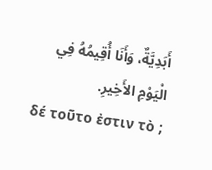أَبَدِيَّةٌ، وَأَنَا أُقِيمُهُ فِي الْيَوْمِ الأَخِيرِ.
δέ τοῦτο ἐστιν τὸ ;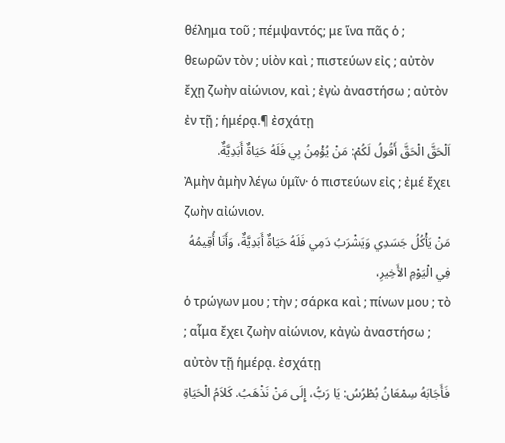θέλημα τοῦ ; πέμψαντός; με ἵνα πᾶς ὁ ; θεωρῶν τὸν ; υἱὸν καὶ ; πιστεύων εἰς ; αὐτὸν ἔχῃ ζωὴν αἰώνιον, καὶ ; ἐγὼ ἀναστήσω ; αὐτὸν ἐν τῇ ; ἡμέρᾳ.¶ ἐσχάτῃ
اَلْحَقَّ الْحَقَّ أَقُولُ لَكُمْ: مَنْ يُؤْمِنُ بِي فَلَهُ حَيَاةٌ أَبَدِيَّةٌ.
Ἀμὴν ἀμὴν λέγω ὑμῖν· ὁ πιστεύων εἰς ; ἐμέ ἔχει ζωὴν αἰώνιον.
مَنْ يَأْكُلُ جَسَدِي وَيَشْرَبُ دَمِي فَلَهُ حَيَاةٌ أَبَدِيَّةٌ، وَأَنَا أُقِيمُهُ فِي الْيَوْمِ الأَخِيرِ،
ὁ τρώγων μου ; τὴν ; σάρκα καὶ ; πίνων μου ; τὸ ; αἷμα ἔχει ζωὴν αἰώνιον, κἀγὼ ἀναστήσω ; αὐτὸν τῇ ἡμέρᾳ. ἐσχάτῃ
فَأَجَابَهُ سِمْعَانُ بُطْرُسُ: يَا رَبُّ، إِلَى مَنْ نَذْهَبُ. كَلاَمُ الْحَيَاةِ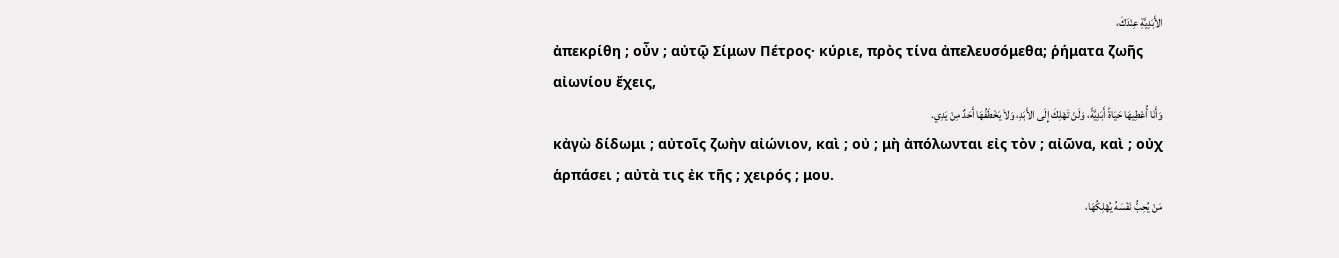الأَبَدِيَّةِ عِنْدَكَ،
ἀπεκρίθη ; οὖν ; αὐτῷ Σίμων Πέτρος· κύριε, πρὸς τίνα ἀπελευσόμεθα; ῥήματα ζωῆς αἰωνίου ἔχεις,
وَأَنَا أُعْطِيهَا حَيَاةً أَبَدِيَّةً، وَلَنْ تَهْلِكَ إِلَى الأَبَدِ، وَلاَ يَخْطَفُهَا أَحَدٌ مِنْ يَدِي.
κἀγὼ δίδωμι ; αὐτοῖς ζωὴν αἰώνιον, καὶ ; οὐ ; μὴ ἀπόλωνται εἰς τὸν ; αἰῶνα, καὶ ; οὐχ ἁρπάσει ; αὐτὰ τις ἐκ τῆς ; χειρός ; μου.
مَنْ يُحِبُّ نَفْسَهُ يُهْلِكُهَا،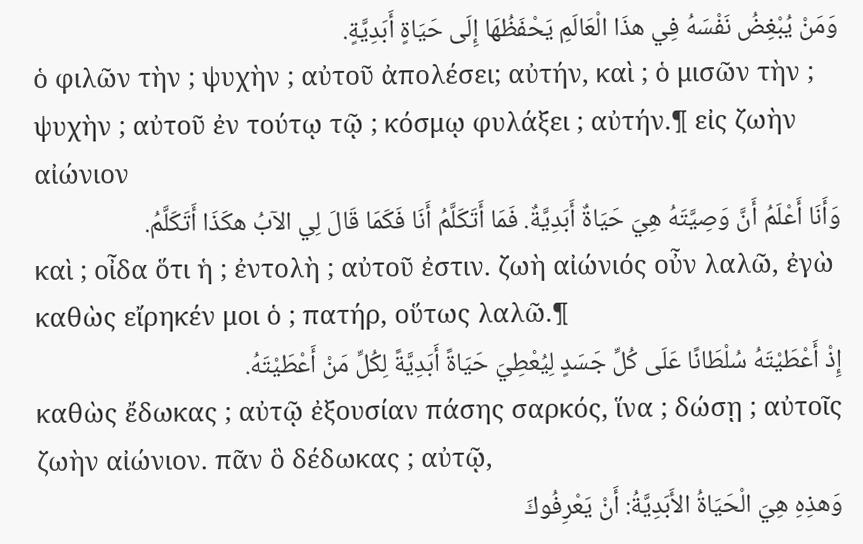وَمَنْ يُبْغِضُ نَفْسَهُ فِي هذَا الْعَالَمِ يَحْفَظُهَا إِلَى حَيَاةٍ أَبَدِيَّةٍ.
ὁ φιλῶν τὴν ; ψυχὴν ; αὐτοῦ ἀπολέσει; αὐτήν, καὶ ; ὁ μισῶν τὴν ; ψυχὴν ; αὐτοῦ ἐν τούτῳ τῷ ; κόσμῳ φυλάξει ; αὐτήν.¶ εἰς ζωὴν αἰώνιον
وَأَنَا أَعْلَمُ أَنَّ وَصِيَّتَهُ هِيَ حَيَاةٌ أَبَدِيَّةٌ. فَمَا أَتَكَلَّمُ أَنَا فَكَمَا قَالَ لِي الآبُ هكَذَا أَتَكَلَّمُ.
καὶ ; οἶδα ὅτι ἡ ; ἐντολὴ ; αὐτοῦ ἐστιν. ζωὴ αἰώνιός οὖν λαλῶ, ἐγὼ καθὼς εἴρηκέν μοι ὁ ; πατήρ, οὕτως λαλῶ.¶
إِذْ أَعْطَيْتَهُ سُلْطَانًا عَلَى كُلِّ جَسَدٍ لِيُعْطِيَ حَيَاةً أَبَدِيَّةً لِكُلِّ مَنْ أَعْطَيْتَهُ.
καθὼς ἔδωκας ; αὐτῷ ἐξουσίαν πάσης σαρκός, ἵνα ; δώσῃ ; αὐτοῖς ζωὴν αἰώνιον. πᾶν ὃ δέδωκας ; αὐτῷ,
وَهذِهِ هِيَ الْحَيَاةُ الأَبَدِيَّةُ: أَنْ يَعْرِفُوكَ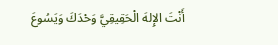أَنْتَ الإِلهَ الْحَقِيقِيَّ وَحْدَكَ وَيَسُوعَ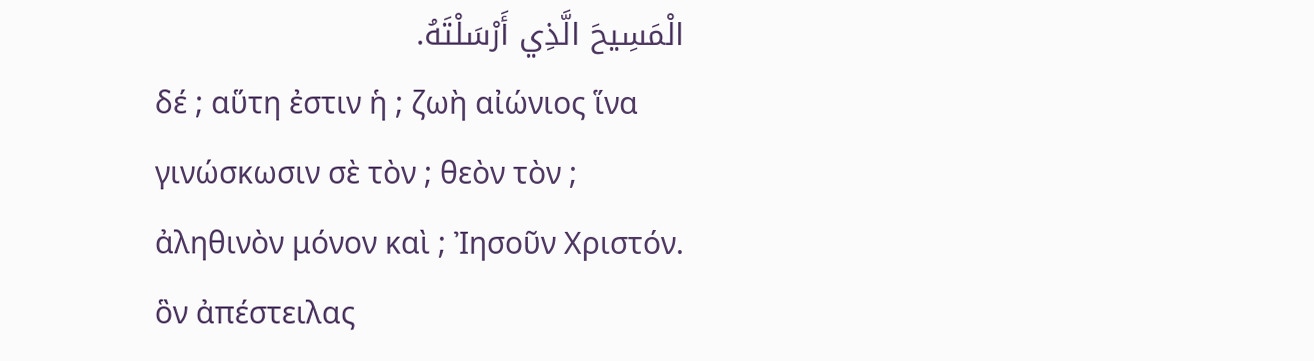الْمَسِيحَ الَّذِي أَرْسَلْتَهُ.
δέ ; αὕτη ἐστιν ἡ ; ζωὴ αἰώνιος ἵνα γινώσκωσιν σὲ τὸν ; θεὸν τὸν ; ἀληθινὸν μόνον καὶ ; Ἰησοῦν Χριστόν. ὃν ἀπέστειλας